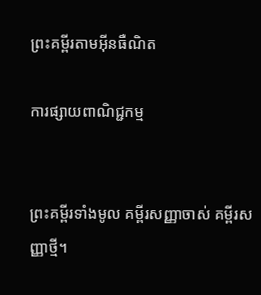ព្រះគម្ពីរតាមអ៊ីនធឺណិត

ការផ្សាយពាណិជ្ជកម្ម


ព្រះគម្ពីរទាំងមូល គម្ពីរសញ្ញាចាស់ គម្ពីរសញ្ញាថ្មី។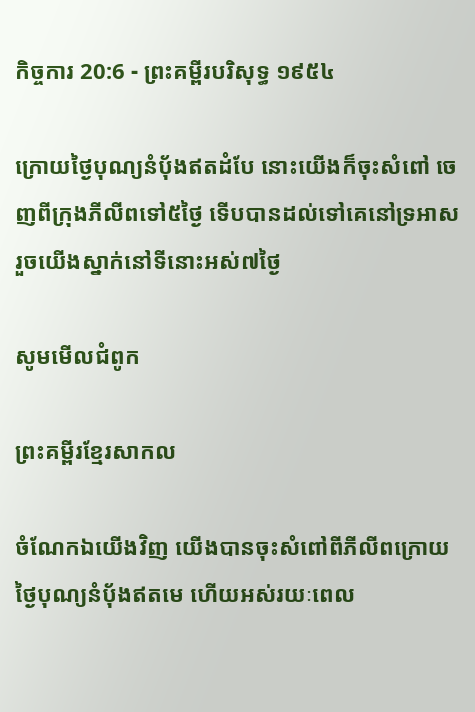កិច្ចការ 20:6 - ព្រះគម្ពីរបរិសុទ្ធ ១៩៥៤

ក្រោយថ្ងៃបុណ្យនំបុ័ងឥតដំបែ នោះយើងក៏ចុះសំពៅ ចេញពីក្រុងភីលីពទៅ៥ថ្ងៃ ទើបបានដល់ទៅគេនៅទ្រអាស រួចយើងស្នាក់នៅទីនោះអស់៧ថ្ងៃ

សូមមើលជំពូក

ព្រះគម្ពីរខ្មែរសាកល

ចំណែកឯយើងវិញ យើងបានចុះសំពៅពីភីលីពក្រោយថ្ងៃបុណ្យនំប៉័ងឥតមេ ហើយអស់រយៈពេល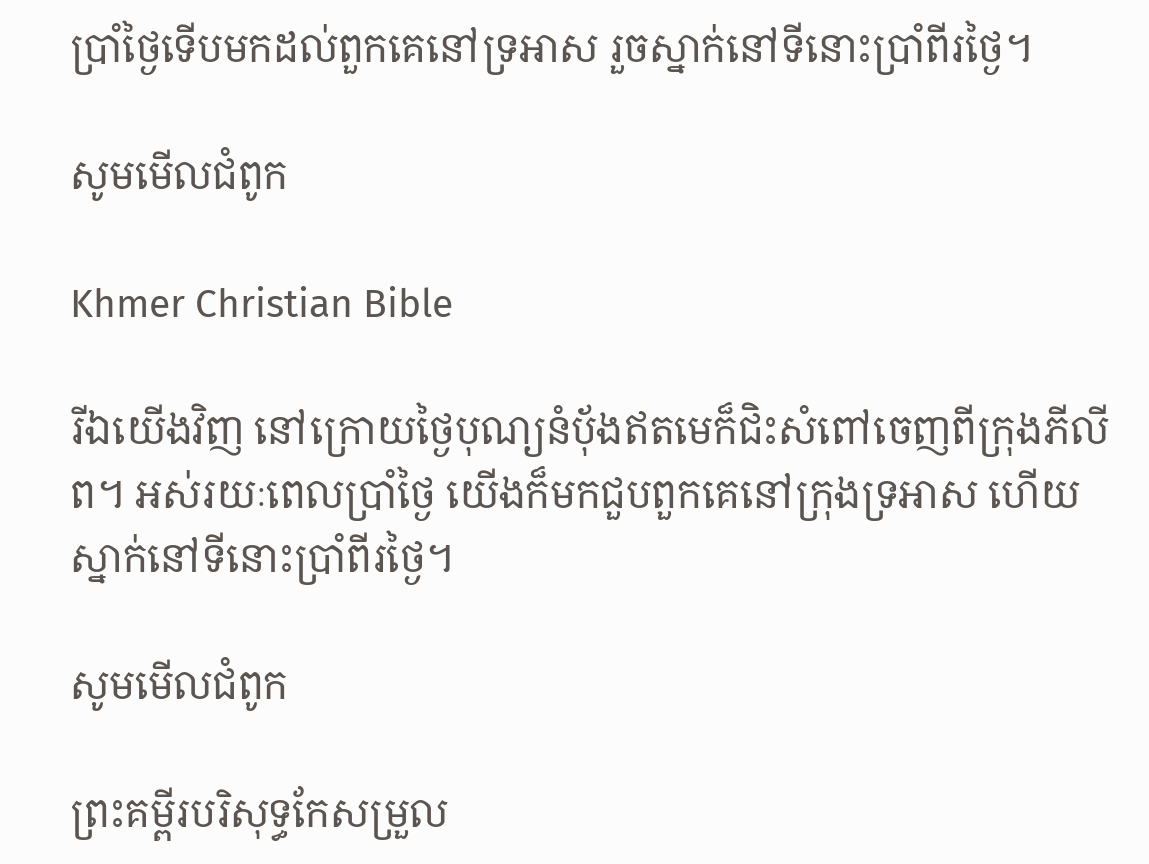ប្រាំថ្ងៃទើបមកដល់ពួកគេនៅទ្រអាស រួចស្នាក់នៅទីនោះប្រាំពីរថ្ងៃ។

សូមមើលជំពូក

Khmer Christian Bible

រីឯយើងវិញ នៅក្រោយថ្ងៃបុណ្យនំប៉័ងឥតមេក៏ជិះសំពៅចេញពីក្រុងភីលីព‍។ អស់រយៈពេលប្រាំថ្ងៃ យើងក៏មកជួបពួកគេនៅក្រុងទ្រអាស ហើយស្នាក់នៅទីនោះប្រាំពីរថ្ងៃ‍។

សូមមើលជំពូក

ព្រះគម្ពីរបរិសុទ្ធកែសម្រួល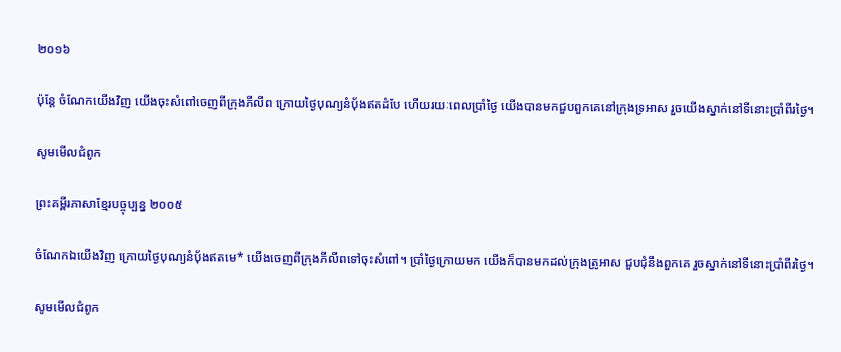២០១៦

ប៉ុន្តែ ចំណែកយើងវិញ យើងចុះសំពៅចេញពីក្រុងភីលីព ក្រោយថ្ងៃបុណ្យនំបុ័ងឥតដំបែ ហើយរយៈពេលប្រាំថ្ងៃ យើងបានមកជួបពួកគេនៅក្រុងទ្រអាស រួចយើងស្នាក់នៅទីនោះប្រាំពីរថ្ងៃ។

សូមមើលជំពូក

ព្រះគម្ពីរភាសាខ្មែរបច្ចុប្បន្ន ២០០៥

ចំណែកឯយើងវិញ ក្រោយថ្ងៃបុណ្យនំប៉័ងឥតមេ* យើងចេញពីក្រុងភីលីពទៅចុះសំពៅ។ ប្រាំថ្ងៃក្រោយមក យើងក៏បានមកដល់ក្រុងត្រូអាស ជួប‌ជុំនឹងពួកគេ រួចស្នាក់នៅទីនោះប្រាំ‌ពីរថ្ងៃ។

សូមមើលជំពូក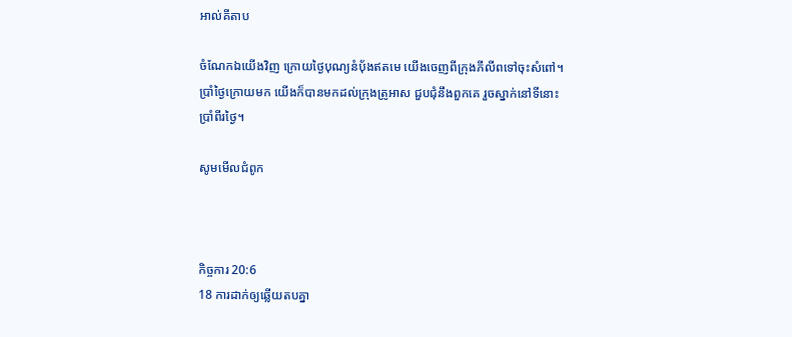អាល់គីតាប

ចំណែកឯយើងវិញ ក្រោយថ្ងៃបុណ្យនំបុ័ងឥតមេ យើងចេញពីក្រុងភីលីពទៅចុះសំពៅ។ ប្រាំថ្ងៃក្រោយមក យើងក៏បានមកដល់ក្រុងត្រូអាស ជួប‌ជុំនឹងពួកគេ រួចស្នាក់នៅទីនោះប្រាំពីរថ្ងៃ។

សូមមើលជំពូក



កិច្ចការ 20:6
18 ការដាក់ឲ្យឆ្លើយតបគ្នា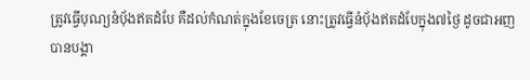ត្រូវធ្វើបុណ្យនំបុ័ងឥតដំបែ គឺដល់កំណត់ក្នុងខែចេត្រ នោះត្រូវធ្វើនំបុ័ងឥតដំបែក្នុង៧ថ្ងៃ ដូចជាអញបានបង្គា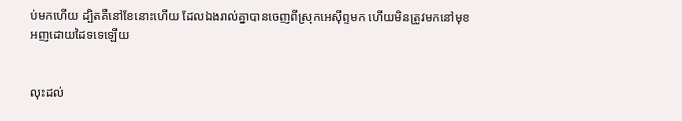ប់មកហើយ ដ្បិតគឺនៅខែនោះហើយ ដែលឯងរាល់គ្នាបានចេញពីស្រុកអេស៊ីព្ទមក ហើយមិនត្រូវមកនៅមុខអញដោយដៃទទេឡើយ


លុះដល់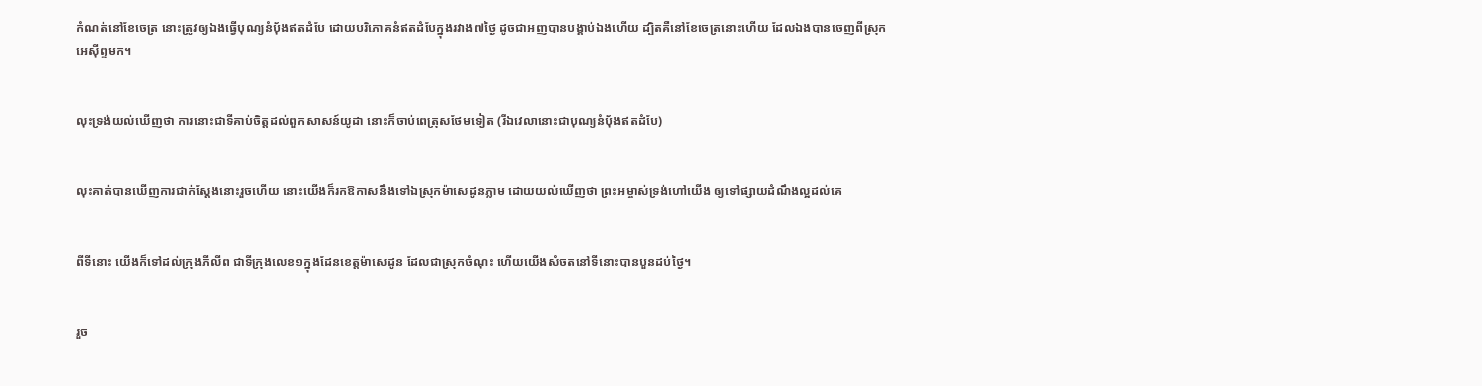កំណត់នៅខែចេត្រ នោះត្រូវឲ្យឯងធ្វើបុណ្យនំបុ័ងឥតដំបែ ដោយបរិភោគនំឥតដំបែក្នុងរវាង៧ថ្ងៃ ដូចជាអញបានបង្គាប់ឯងហើយ ដ្បិតគឺនៅខែចេត្រនោះហើយ ដែលឯងបានចេញពីស្រុកអេស៊ីព្ទមក។


លុះទ្រង់យល់ឃើញថា ការនោះជាទីគាប់ចិត្តដល់ពួកសាសន៍យូដា នោះក៏ចាប់ពេត្រុសថែមទៀត (រីឯវេលានោះជាបុណ្យនំបុ័ងឥតដំបែ)


លុះគាត់បានឃើញការជាក់ស្តែងនោះរួចហើយ នោះយើងក៏រកឱកាសនឹងទៅឯស្រុកម៉ាសេដូនភ្លាម ដោយយល់ឃើញថា ព្រះ‌អម្ចាស់ទ្រង់ហៅយើង ឲ្យទៅផ្សាយដំណឹងល្អដល់គេ


ពីទីនោះ យើងក៏ទៅដល់ក្រុងភីលីព ជាទីក្រុងលេខ១ក្នុងដែនខេត្តម៉ាសេដូន ដែលជាស្រុកចំណុះ ហើយយើងសំចតនៅទីនោះបានបួនដប់ថ្ងៃ។


រួច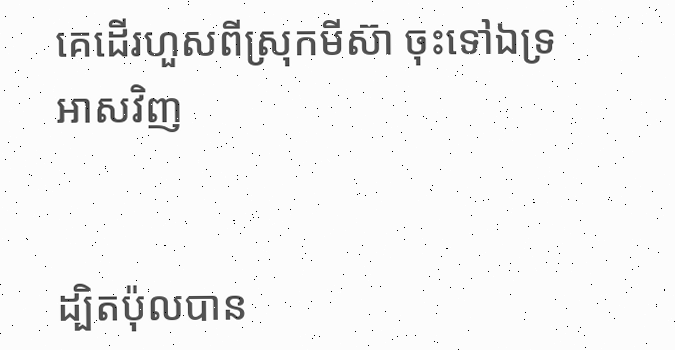គេដើរហួសពីស្រុកមីស៊ា ចុះទៅឯទ្រអាសវិញ


ដ្បិតប៉ុលបាន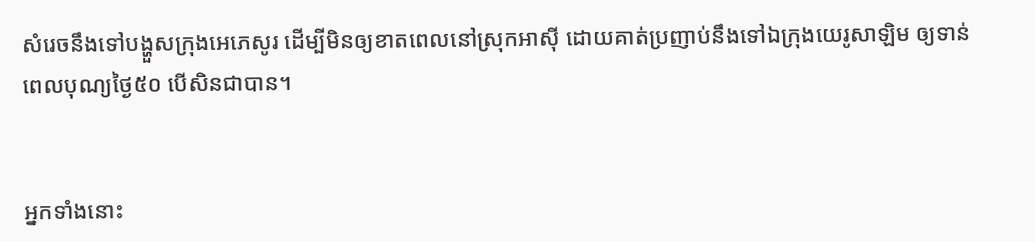សំរេចនឹងទៅបង្ហួសក្រុងអេភេសូរ ដើម្បីមិនឲ្យខាតពេលនៅស្រុកអាស៊ី ដោយគាត់ប្រញាប់នឹងទៅឯក្រុងយេរូ‌សាឡិម ឲ្យទាន់ពេលបុណ្យថ្ងៃ៥០ បើសិនជាបាន។


អ្នកទាំងនោះ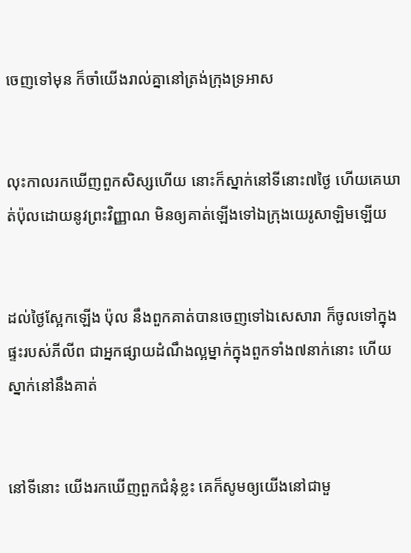ចេញទៅមុន ក៏ចាំយើងរាល់គ្នានៅត្រង់ក្រុងទ្រអាស


លុះកាលរកឃើញពួកសិស្សហើយ នោះក៏ស្នាក់នៅទីនោះ៧ថ្ងៃ ហើយគេឃាត់ប៉ុលដោយនូវព្រះ‌វិញ្ញាណ មិនឲ្យគាត់ឡើងទៅឯក្រុងយេរូ‌សាឡិមឡើយ


ដល់ថ្ងៃស្អែកឡើង ប៉ុល នឹងពួកគាត់បានចេញទៅឯសេសារា ក៏ចូលទៅក្នុងផ្ទះរបស់ភីលីព ជាអ្នកផ្សាយដំណឹងល្អម្នាក់ក្នុងពួកទាំង៧នាក់នោះ ហើយស្នាក់នៅនឹងគាត់


នៅទីនោះ យើងរកឃើញពួកជំនុំខ្លះ គេក៏សូមឲ្យយើងនៅជាមួ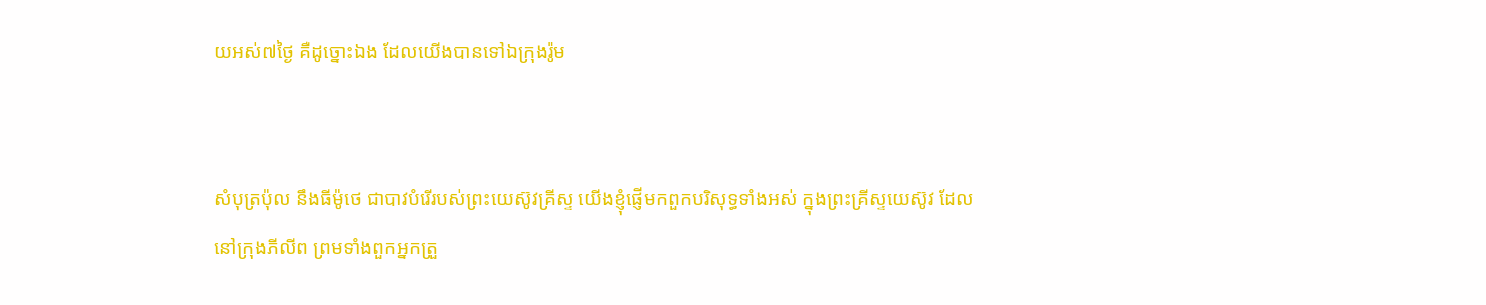យអស់៧ថ្ងៃ គឺដូច្នោះឯង ដែលយើងបានទៅឯក្រុងរ៉ូម


សំបុត្រប៉ុល នឹងធីម៉ូថេ ជាបាវបំរើរបស់ព្រះ‌យេស៊ូវគ្រីស្ទ យើងខ្ញុំផ្ញើមកពួកបរិសុទ្ធទាំងអស់ ក្នុងព្រះ‌គ្រីស្ទយេស៊ូវ ដែលនៅក្រុងភីលីព ព្រមទាំងពួកអ្នកត្រួ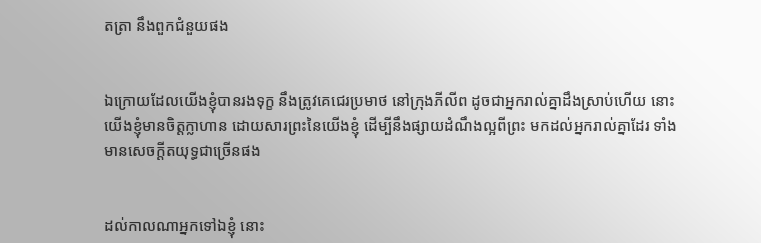ត‌ត្រា នឹងពួកជំនួយផង


ឯក្រោយដែលយើងខ្ញុំបានរងទុក្ខ នឹងត្រូវគេជេរប្រមាថ នៅក្រុងភីលីព ដូចជាអ្នករាល់គ្នាដឹងស្រាប់ហើយ នោះយើងខ្ញុំមានចិត្តក្លាហាន ដោយ‌សារព្រះនៃយើងខ្ញុំ ដើម្បីនឹងផ្សាយដំណឹងល្អពីព្រះ មកដល់អ្នករាល់គ្នាដែរ ទាំងមានសេចក្ដីត‌យុទ្ធជាច្រើនផង


ដល់កាលណាអ្នកទៅឯខ្ញុំ នោះ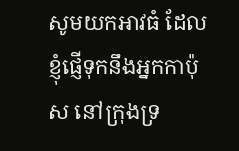សូមយកអាវធំ ដែលខ្ញុំផ្ញើទុកនឹងអ្នកកាប៉ុស នៅក្រុងទ្រ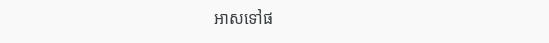អាសទៅផ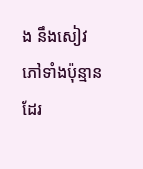ង នឹងសៀវភៅទាំងប៉ុន្មានដែរ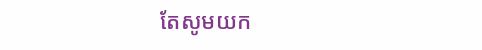តែសូមយក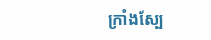ក្រាំងស្បែ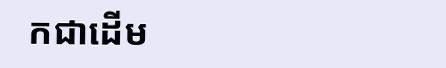កជាដើម